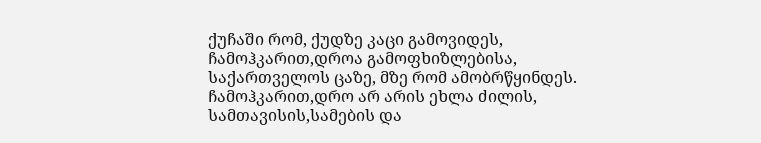ქუჩაში რომ, ქუდზე კაცი გამოვიდეს,
ჩამოჰკარით,დროა გამოფხიზლებისა,
საქართველოს ცაზე, მზე რომ ამობრწყინდეს.
ჩამოჰკარით,დრო არ არის ეხლა ძილის,
სამთავისის,სამების და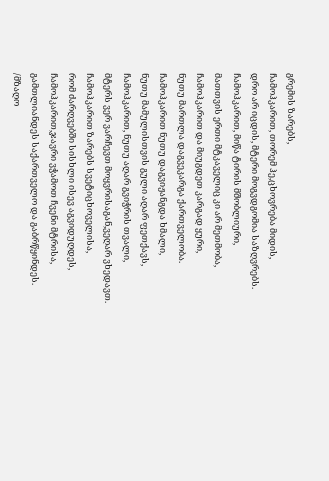გრემის ზარებს,
ჩამოჰკარით, თორემ ჰე,ცხოვრება მიდის,
დრო არ იცდის, მტერი მოგვდგომია საზღვრებს.
ჩამოჰკარით, მიწა ტირის მშობლიური,
მათთვის ერთი მტკაველიც კი არ მეთმობა,
ჩამოჰკარით და მიუგდეთ კარგად ყური,
ნუთუ მართლა დაგვეკარგა ქართველობა.
ჩამოჰკარით ნუთუ დაგვიჟანგდა ხმალი,
ნუთუ მამულისთვის გული აღარ ფეთქავს,
ჩამოჰკარით, ნუთუ აღარ გვიჭრის თვალი,
მტერს ვერ ვარჩევთ მოყვრისაგან,ვეღარ ვხედავთ.
ჩამოჰკარით ზარებს სვეტიცხოველისა,
რომ ძარღვებში სისხლი ისევ აგვიდუღდეს,
ჩამოჰკარით,ჯავრი ვჭამოთ ჩვენი მტრისა,
გამთლიანდეს საქართველო და გაბრწყინდეს.
/მზაღო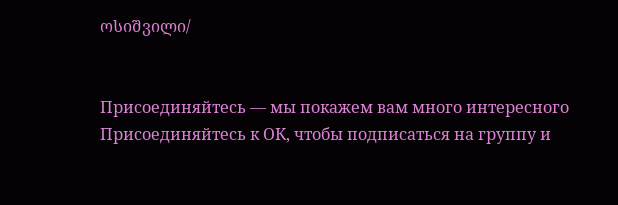ოსიშვილი/


Присоединяйтесь — мы покажем вам много интересного
Присоединяйтесь к ОК, чтобы подписаться на группу и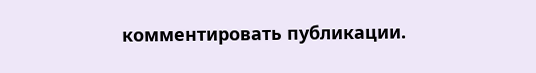комментировать публикации.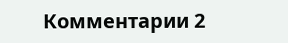Комментарии 2